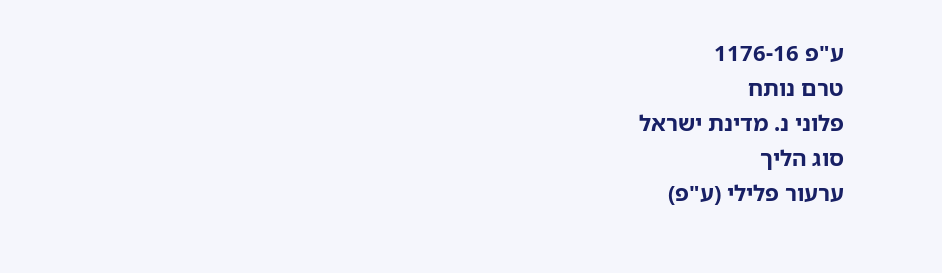ע"פ 1176-16
טרם נותח
פלוני נ. מדינת ישראל
סוג הליך
ערעור פלילי (ע"פ)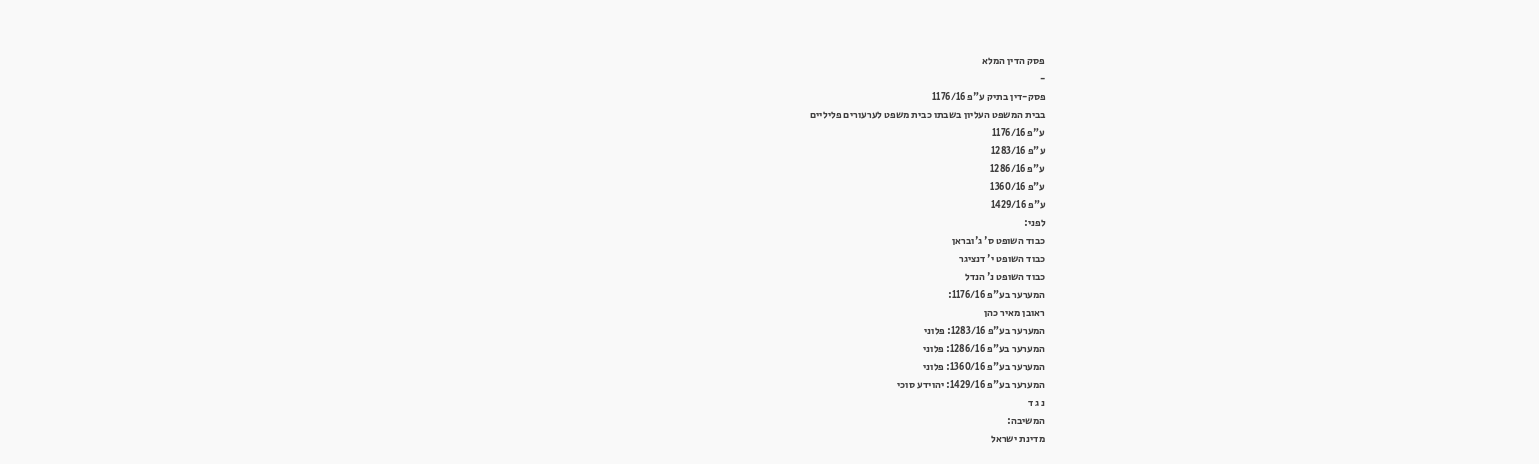פסק הדין המלא
-
פסק-דין בתיק ע"פ 1176/16
בבית המשפט העליון בשבתו כבית משפט לערעורים פליליים
ע"פ 1176/16
ע"פ 1283/16
ע"פ 1286/16
ע"פ 1360/16
ע"פ 1429/16
לפני:
כבוד השופט ס' ג'ובראן
כבוד השופט י' דנציגר
כבוד השופט נ' הנדל
המערער בע"פ 1176/16:
ראובן מאיר כהן
המערער בע"פ 1283/16: פלוני
המערער בע"פ 1286/16: פלוני
המערער בע"פ 1360/16: פלוני
המערער בע"פ 1429/16: יהוידע סוכי
נ ג ד
המשיבה:
מדינת ישראל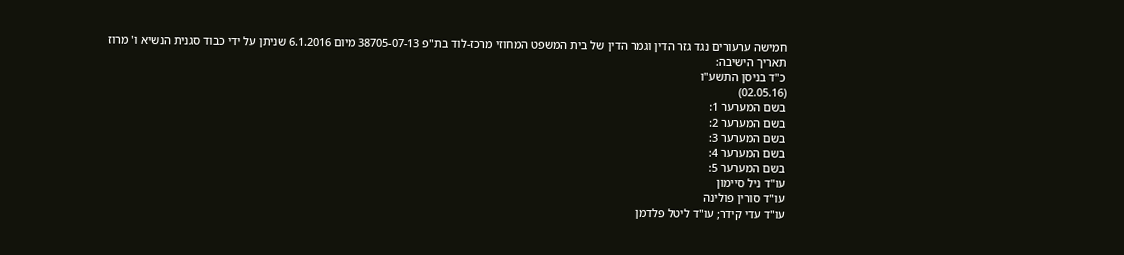חמישה ערעורים נגד גזר הדין וגמר הדין של בית המשפט המחוזי מרכז-לוד בת"פ 38705-07-13 מיום 6.1.2016 שניתן על ידי כבוד סגנית הנשיא ו' מרוז
תאריך הישיבה:
כ"ד בניסן התשע"ו
(02.05.16)
בשם המערער 1:
בשם המערער 2:
בשם המערער 3:
בשם המערער 4:
בשם המערער 5:
עו"ד ניל סיימון
עו"ד סורין פולינה
עו"ד עדי קידר; עו"ד ליטל פלדמן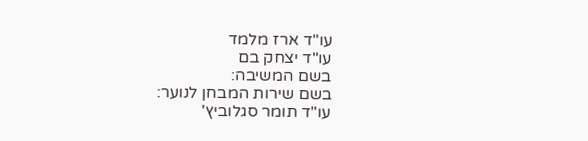עו"ד ארז מלמד
עו"ד יצחק בם
בשם המשיבה:
בשם שירות המבחן לנוער:
עו"ד תומר סגלוביץ'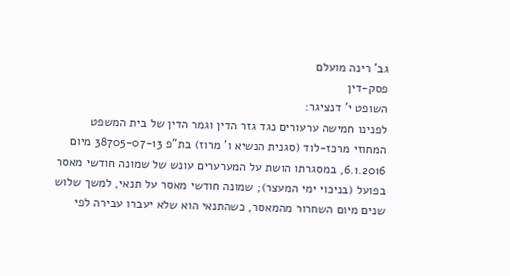גב' רינה מועלם
פסק-דין
השופט י' דנציגר:
לפנינו חמישה ערעורים נגד גזר הדין וגמר הדין של בית המשפט המחוזי מרכז-לוד (סגנית הנשיא ו' מרוז) בת"פ 38705-07-13 מיום 6.1.2016, במסגרתו הושת על המערערים עונש של שמונה חודשי מאסר בפועל (בניכוי ימי המעצר); שמונה חודשי מאסר על תנאי, למשך שלוש שנים מיום השחרור מהמאסר, כשהתנאי הוא שלא יעברו עבירה לפי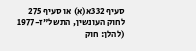סעיף 332א(א) או סעיף 275 לחוק העונשין, התשל"ז-1977 (להלן: חוק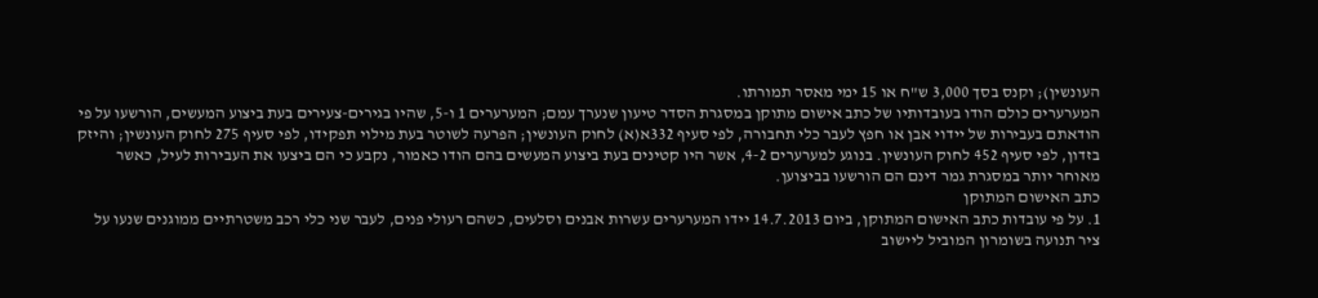העונשין); וקנס בסך 3,000 ש"ח או 15 ימי מאסר תמורתו.
המערערים כולם הודו בעובדותיו של כתב אישום מתוקן במסגרת הסדר טיעון שנערך עמם; המערערים 1 ו-5, שהיו בגירים-צעירים בעת ביצוע המעשים, הורשעו על פי הודאתם בעבירות של יידוי אבן או חפץ לעבר כלי תחבורה, לפי סעיף 332א(א) לחוק העונשין; הפרעה לשוטר בעת מילוי תפקידו, לפי סעיף 275 לחוק העונשין; והיזק בזדון, לפי סעיף 452 לחוק העונשין. בנוגע למערערים 4-2, אשר היו קטינים בעת ביצוע המעשים בהם הודו כאמור, נקבע כי הם ביצעו את העבירות לעיל, כאשר מאוחר יותר במסגרת גמר דינם הם הורשעו בביצוען.
כתב האישום המתוקן
1. על פי עובדות כתב האישום המתוקן, ביום 14.7.2013 יידו המערערים עשרות אבנים וסלעים, כשהם רעולי פנים, לעבר שני כלי רכב משטרתיים ממוגנים שנעו על ציר תנועה בשומרון המוביל ליישוב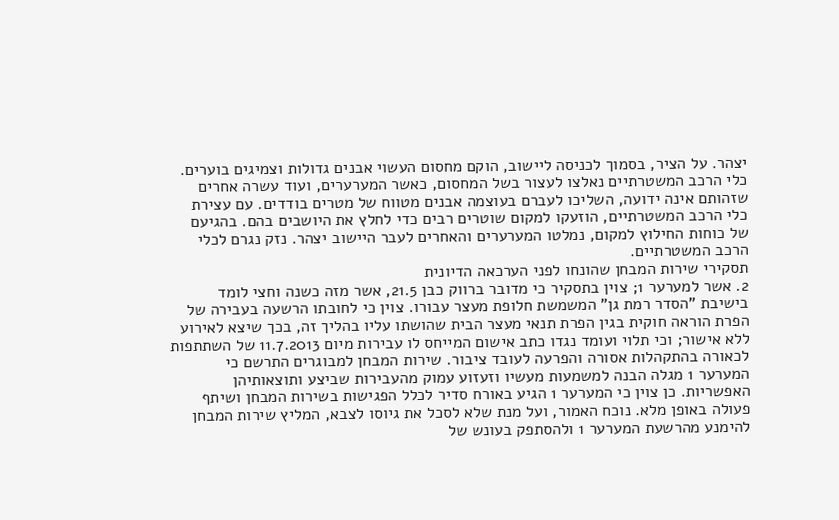יצהר. על הציר, בסמוך לכניסה ליישוב, הוקם מחסום העשוי אבנים גדולות וצמיגים בוערים. כלי הרכב המשטרתיים נאלצו לעצור בשל המחסום, כאשר המערערים, ועוד עשרה אחרים שזהותם אינה ידועה, השליכו לעברם בעוצמה אבנים מטווח של מטרים בודדים. עם עצירת כלי הרכב המשטרתיים, הוזעקו למקום שוטרים רבים כדי לחלץ את היושבים בהם. בהגיעם של כוחות החילוץ למקום, נמלטו המערערים והאחרים לעבר היישוב יצהר. נזק נגרם לכלי הרכב המשטרתיים.
תסקירי שירות המבחן שהונחו לפני הערכאה הדיונית
2. אשר למערער 1; צוין בתסקיר כי מדובר ברווק כבן 21.5, אשר מזה כשנה וחצי לומד בישיבת "הסדר רמת גן" המשמשת חלופת מעצר עבורו. צוין כי לחובתו הרשעה בעבירה של הפרת הוראה חוקית בגין הפרת תנאי מעצר הבית שהושתו עליו בהליך זה, בכך שיצא לאירוע ללא אישור; וכי תלוי ועומד נגדו כתב אישום המייחס לו עבירות מיום 11.7.2013 של השתתפות לכאורה בהתקהלות אסורה והפרעה לעובד ציבור. שירות המבחן למבוגרים התרשם כי המערער 1 מגלה הבנה למשמעות מעשיו וזעזוע עמוק מהעבירות שביצע ותוצאותיהן האפשריות. כן צוין כי המערער 1 הגיע באורח סדיר לכלל הפגישות בשירות המבחן ושיתף פעולה באופן מלא. נוכח האמור, ועל מנת שלא לסכל את גיוסו לצבא, המליץ שירות המבחן להימנע מהרשעת המערער 1 ולהסתפק בעונש של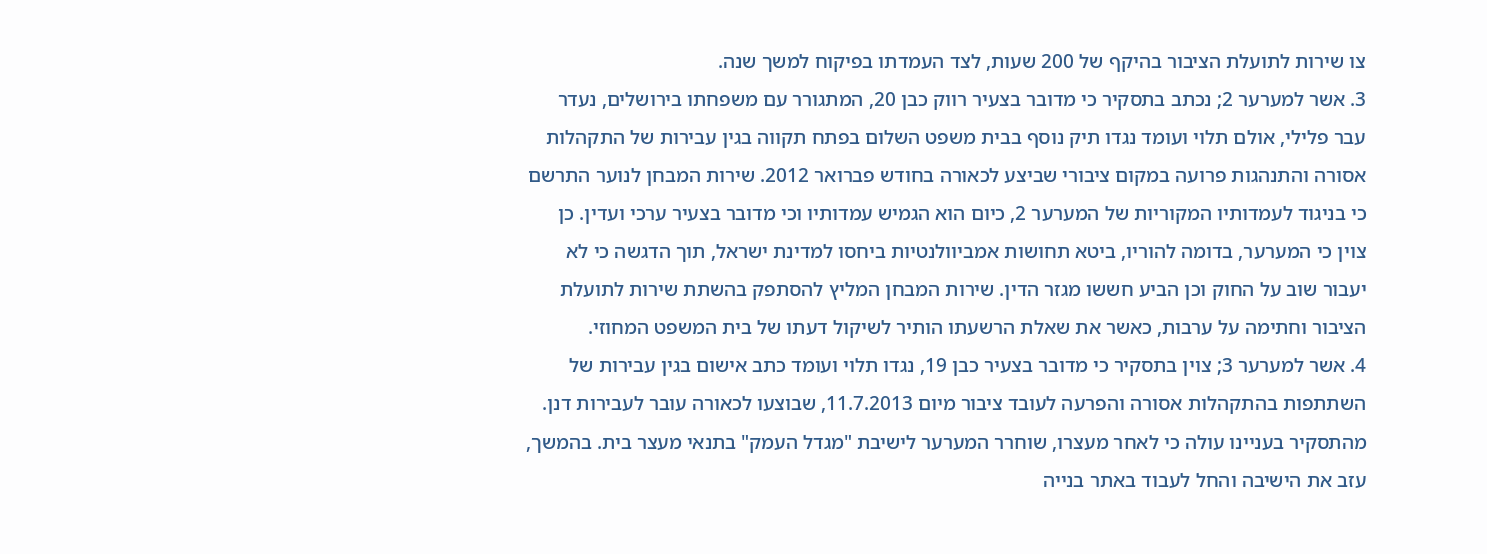צו שירות לתועלת הציבור בהיקף של 200 שעות, לצד העמדתו בפיקוח למשך שנה.
3. אשר למערער 2; נכתב בתסקיר כי מדובר בצעיר רווק כבן 20, המתגורר עם משפחתו בירושלים, נעדר עבר פלילי, אולם תלוי ועומד נגדו תיק נוסף בבית משפט השלום בפתח תקווה בגין עבירות של התקהלות אסורה והתנהגות פרועה במקום ציבורי שביצע לכאורה בחודש פברואר 2012. שירות המבחן לנוער התרשם כי בניגוד לעמדותיו המקוריות של המערער 2, כיום הוא הגמיש עמדותיו וכי מדובר בצעיר ערכי ועדין. כן צוין כי המערער, בדומה להוריו, ביטא תחושות אמביוולנטיות ביחסו למדינת ישראל, תוך הדגשה כי לא יעבור שוב על החוק וכן הביע חששו מגזר הדין. שירות המבחן המליץ להסתפק בהשתת שירות לתועלת הציבור וחתימה על ערבות, כאשר את שאלת הרשעתו הותיר לשיקול דעתו של בית המשפט המחוזי.
4. אשר למערער 3; צוין בתסקיר כי מדובר בצעיר כבן 19, נגדו תלוי ועומד כתב אישום בגין עבירות של השתתפות בהתקהלות אסורה והפרעה לעובד ציבור מיום 11.7.2013, שבוצעו לכאורה עובר לעבירות דנן. מהתסקיר בעניינו עולה כי לאחר מעצרו, שוחרר המערער לישיבת "מגדל העמק" בתנאי מעצר בית. בהמשך, עזב את הישיבה והחל לעבוד באתר בנייה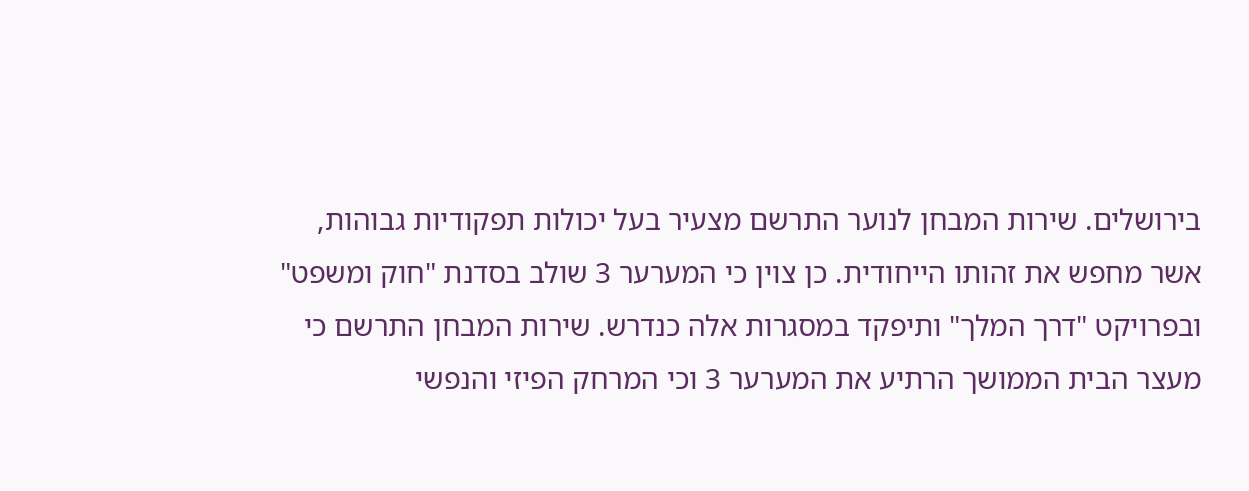בירושלים. שירות המבחן לנוער התרשם מצעיר בעל יכולות תפקודיות גבוהות, אשר מחפש את זהותו הייחודית. כן צוין כי המערער 3 שולב בסדנת "חוק ומשפט" ובפרויקט "דרך המלך" ותיפקד במסגרות אלה כנדרש. שירות המבחן התרשם כי מעצר הבית הממושך הרתיע את המערער 3 וכי המרחק הפיזי והנפשי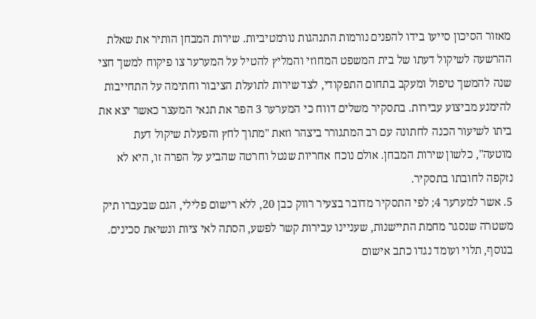מאזור הסיכון סייעו בידו להפנים נורמות התנהגות נורמטיביות. שירות המבחן הותיר את שאלת ההרשעה לשיקול דעתו של בית המשפט המחוזי והמליץ להטיל על המערער צו פיקוח למשך חצי שנה להמשך טיפול ומעקב בתחום התפקודי, לצד שירות לתועלת הציבור וחתימה על התחייבות להימנע מביצוע עבירות. בתסקיר משלים דווח כי המערער 3 הפר את תנאי המעצר כאשר יצא את ביתו לשיעור הכנה לחתונה עם רב המתגורר ביצהר וזאת "מתוך לחץ והפעלת שיקול דעת מוטעה", כלשון שירות המבחן. אולם נוכח אחריות שנטל וחרטה שהביע על הפרה זו, היא לא נזקפה לחובתו בתסקיר.
5. אשר למערער 4; לפי התסקיר מדובר בצעיר רווק כבן 20, ללא רישום פלילי, הגם שבעברו תיק משטרה שנסגר מחמת התיישנות, שעניינו עבירות קשר לפשע, הסתה לאי ציות ונשיאת סכינים. בנוסף, תלוי ועומד נגדו כתב אישום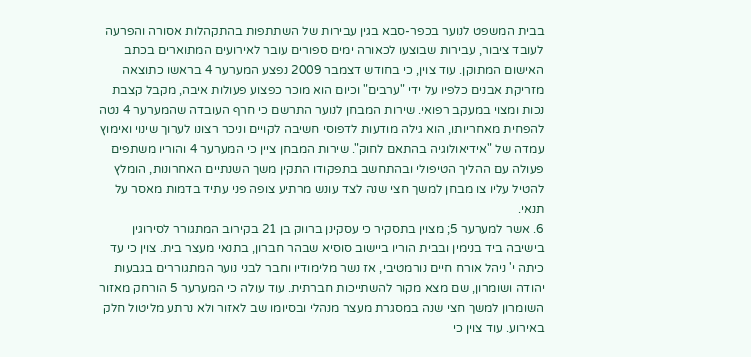בבית המשפט לנוער בכפר-סבא בגין עבירות של השתתפות בהתקהלות אסורה והפרעה לעובד ציבור, עבירות שבוצעו לכאורה ימים ספורים עובר לאירועים המתוארים בכתב האישום המתוקן. עוד צוין, כי בחודש דצמבר 2009 נפצע המערער 4 בראשו כתוצאה מזריקת אבנים כלפיו על ידי "ערבים" וכיום הוא מוכר כפצוע פעולות איבה, מקבל קצבת נכות ומצוי במעקב רפואי. שירות המבחן לנוער התרשם כי חרף העובדה שהמערער 4 נטה להפחית מאחריותו, הוא גילה מודעות לדפוסי חשיבה לקויים וניכר רצונו לערוך שינוי ואימוץ עמדה של "אידיאולוגיה בהתאם לחוק". שירות המבחן ציין כי המערער 4 והוריו משתפים פעולה עם ההליך הטיפולי ובהתחשב בתפקודו התקין משך השנתיים האחרונות, הומלץ להטיל עליו צו מבחן למשך חצי שנה לצד עונש מרתיע צופה פני עתיד בדמות מאסר על תנאי.
6. אשר למערער 5; מצוין בתסקיר כי עסקינן ברווק בן 21 בקירוב המתגורר לסירוגין בישיבה ביד בנימין ובבית הוריו ביישוב סוסיא שבהר חברון, בתנאי מעצר בית. צוין כי עד כיתה י' ניהל אורח חיים נורמטיבי, אז נשר מלימודיו וחבר לבני נוער המתגוררים בגבעות יהודה ושומרון, שם מצא מקור להשתייכות חברתית. עוד עולה כי המערער 5 הורחק מאזור השומרון למשך חצי שנה במסגרת מעצר מנהלי ובסיומו שב לאזור ולא נרתע מליטול חלק באירוע. עוד צוין כי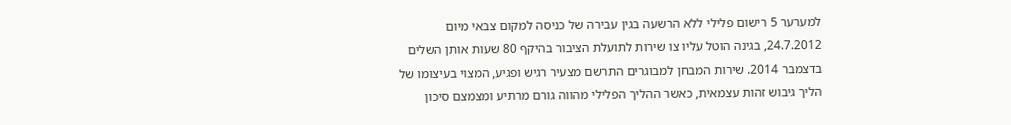למערער 5 רישום פלילי ללא הרשעה בגין עבירה של כניסה למקום צבאי מיום 24.7.2012, בגינה הוטל עליו צו שירות לתועלת הציבור בהיקף 80 שעות אותן השלים בדצמבר 2014. שירות המבחן למבוגרים התרשם מצעיר רגיש ופגיע, המצוי בעיצומו של הליך גיבוש זהות עצמאית, כאשר ההליך הפלילי מהווה גורם מרתיע ומצמצם סיכון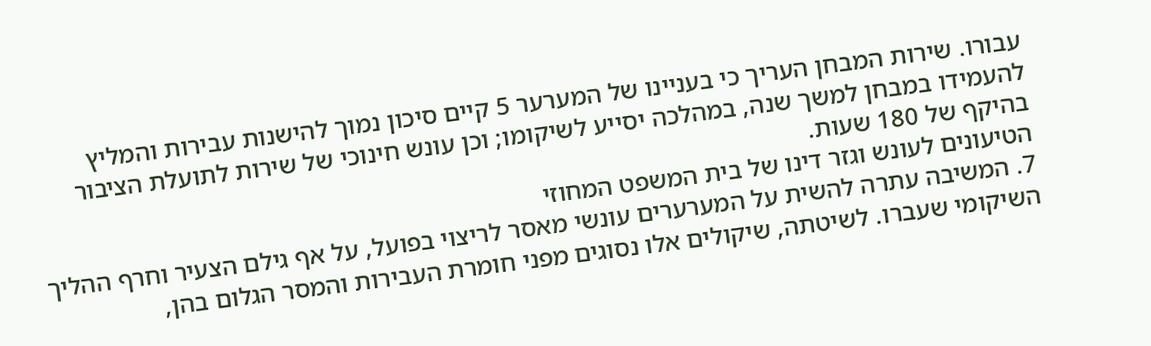עבורו. שירות המבחן העריך כי בעניינו של המערער 5 קיים סיכון נמוך להישנות עבירות והמליץ להעמידו במבחן למשך שנה, במהלכה יסייע לשיקומו; וכן עונש חינוכי של שירות לתועלת הציבור בהיקף של 180 שעות.
הטיעונים לעונש וגזר דינו של בית המשפט המחוזי
7. המשיבה עתרה להשית על המערערים עונשי מאסר לריצוי בפועל, על אף גילם הצעיר וחרף ההליך השיקומי שעברו. לשיטתה, שיקולים אלו נסוגים מפני חומרת העבירות והמסר הגלום בהן,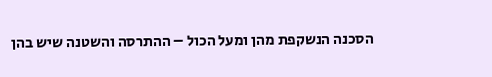הסכנה הנשקפת מהן ומעל הכול – ההתרסה והשטנה שיש בהן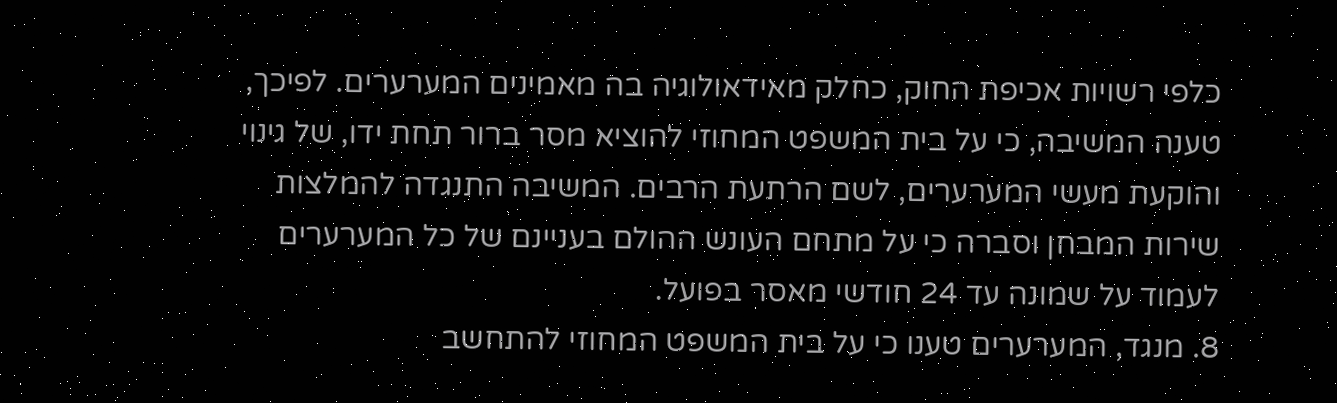כלפי רשויות אכיפת החוק, כחלק מאידאולוגיה בה מאמינים המערערים. לפיכך, טענה המשיבה, כי על בית המשפט המחוזי להוציא מסר ברור תחת ידו, של גינוי והוקעת מעשי המערערים, לשם הרתעת הרבים. המשיבה התנגדה להמלצות שירות המבחן וסברה כי על מתחם העונש ההולם בעניינם של כל המערערים לעמוד על שמונה עד 24 חודשי מאסר בפועל.
8. מנגד, המערערים טענו כי על בית המשפט המחוזי להתחשב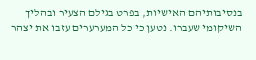בנסיבותיהם האישיות, בפרט בגילם הצעיר ובהליך השיקומי שעברו. נטען כי כל המערערים עזבו את יצהר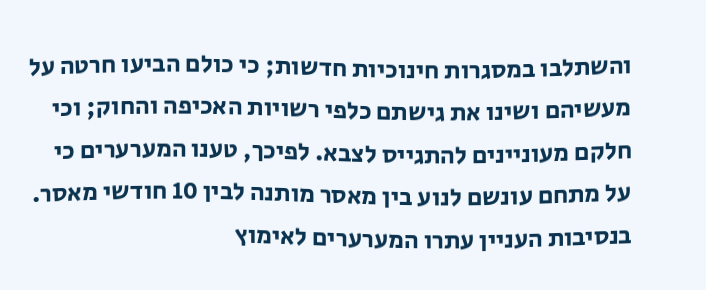והשתלבו במסגרות חינוכיות חדשות; כי כולם הביעו חרטה על מעשיהם ושינו את גישתם כלפי רשויות האכיפה והחוק; וכי חלקם מעוניינים להתגייס לצבא. לפיכך, טענו המערערים כי על מתחם עונשם לנוע בין מאסר מותנה לבין 10 חודשי מאסר. בנסיבות העניין עתרו המערערים לאימוץ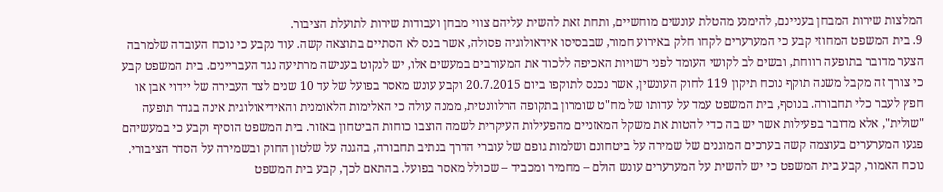המלצות שירות המבחן בעניינם, להימנע מהטלת עונשים מוחשיים, ותחת זאת להשית עליהם צווי מבחן ועבודות שירות לתועלת הציבור.
9. בית המשפט המחוזי קבע כי המערערים לקחו חלק באירוע חמור, שבבסיסו אידאולוגיה פסולה, אשר בנס לא הסתיים בתוצאה קשה. עוד נקבע כי נוכח העובדה שלמרבה הצער מדובר בתופעה רווחת, ובשים לב לקושי העומד לפני רשויות האכיפה ללכוד את המעורבים במעשים אלו, יש לנקוט בענישה מרתיעה נגד העבריינים. בית המשפט קבע כי צורך זה מקבל משנה תוקף נוכח תיקון 119 לחוק העונשין, אשר נכנס לתוקפו ביום 20.7.2015 וקבע עונש מאסר בפועל של עד 10 שנים לצד העבירה של יידוי אבן או חפץ לעבר כלי תחבורה. בנוסף, בית המשפט עמד על עדותו של מח"ט שומרון בתקופה הרלוונטית, ממנה עולה כי האלימות הלאומנית והאידיאולוגית אינה בגדר תופעה "שולית", אלא מדובר בפעילות אשר יש בה כדי להטות את משקל המאזניים מהפעילות העיקרית לשמה הוצבו כוחות הביטחון באזור. בית המשפט הוסיף וקבע כי במעשיהם פגעו המערערים בעוצמה קשה בערכים המוגנים של שמירה על ביטחונם ושלמות גופם של עוברי הדרך בנתיב תחבורה, בהגנה על שלטון החוק ובשמירה על הסדר הציבורי. נוכח האמור, קבע בית המשפט כי יש להשית על המערערים עונש הולם – מחמיר ומכביד – שכולל מאסר בפועל. בהתאם לכך, קבע בית המשפט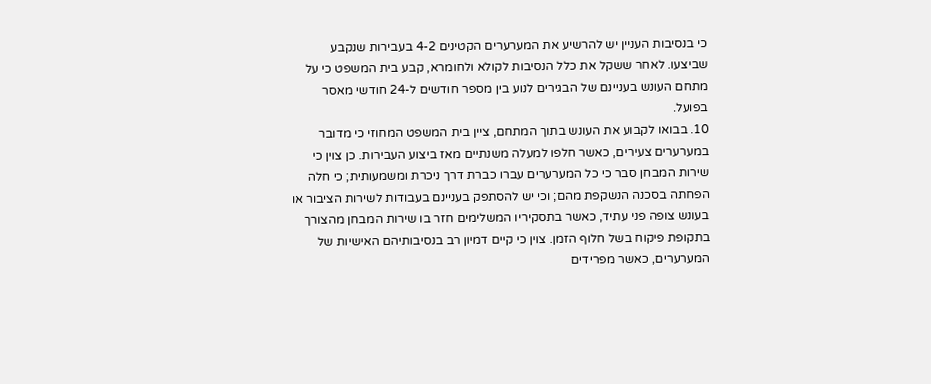כי בנסיבות העניין יש להרשיע את המערערים הקטינים 4-2 בעבירות שנקבע שביצעו. לאחר ששקל את כלל הנסיבות לקולא ולחומרא, קבע בית המשפט כי על מתחם העונש בעניינם של הבגירים לנוע בין מספר חודשים ל-24 חודשי מאסר בפועל.
10. בבואו לקבוע את העונש בתוך המתחם, ציין בית המשפט המחוזי כי מדובר במערערים צעירים, כאשר חלפו למעלה משנתיים מאז ביצוע העבירות. כן צוין כי שירות המבחן סבר כי כל המערערים עברו כברת דרך ניכרת ומשמעותית; כי חלה הפחתה בסכנה הנשקפת מהם; וכי יש להסתפק בעניינם בעבודות לשירות הציבור או בעונש צופה פני עתיד, כאשר בתסקיריו המשלימים חזר בו שירות המבחן מהצורך בתקופת פיקוח בשל חלוף הזמן. צוין כי קיים דמיון רב בנסיבותיהם האישיות של המערערים, כאשר מפרידים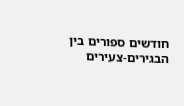חודשים ספורים בין הבגירים-צעירים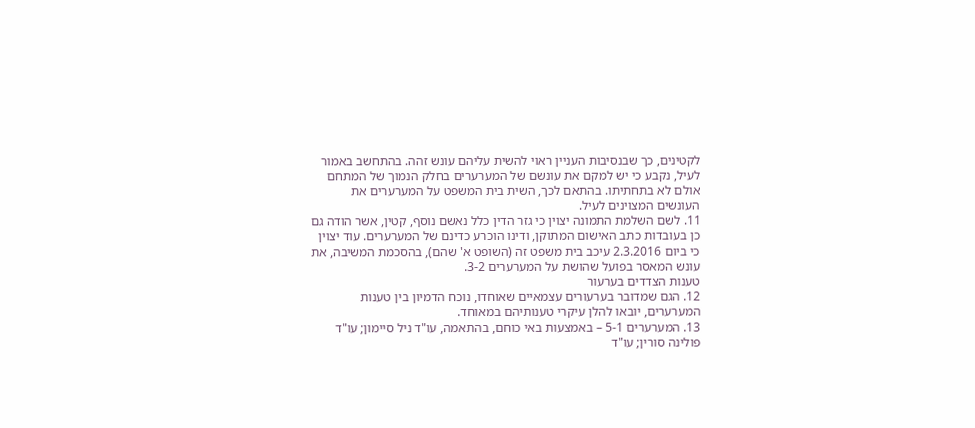לקטינים, כך שבנסיבות העניין ראוי להשית עליהם עונש זהה. בהתחשב באמור לעיל, נקבע כי יש למקם את עונשם של המערערים בחלק הנמוך של המתחם אולם לא בתחתיתו. בהתאם לכך, השית בית המשפט על המערערים את העונשים המצוינים לעיל.
11. לשם השלמת התמונה יצוין כי גזר הדין כלל נאשם נוסף, קטין, אשר הודה גם כן בעובדות כתב האישום המתוקן, ודינו הוכרע כדינם של המערערים. עוד יצוין כי ביום 2.3.2016 עיכב בית משפט זה (השופט א' שהם), בהסכמת המשיבה, את עונש המאסר בפועל שהושת על המערערים 3-2.
טענות הצדדים בערעור
12. הגם שמדובר בערעורים עצמאיים שאוחדו, נוכח הדמיון בין טענות המערערים, יובאו להלן עיקרי טענותיהם במאוחד.
13. המערערים 5-1 – באמצעות באי כוחם, בהתאמה, עו"ד ניל סיימון; עו"ד פולינה סורין; עו"ד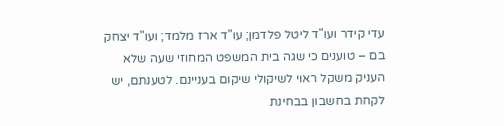עדי קידר ועו"ד ליטל פלדמן; עו"ד ארז מלמד; ועו"ד יצחק בם – טוענים כי שגה בית המשפט המחוזי שעה שלא העניק משקל ראוי לשיקולי שיקום בעניינם. לטענתם, יש לקחת בחשבון בבחינת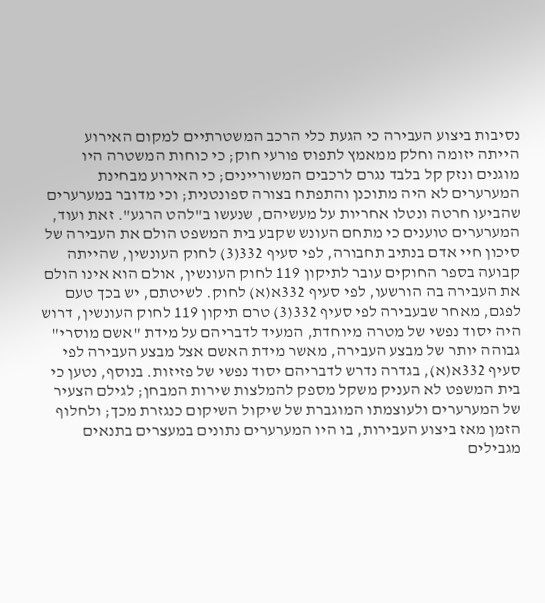נסיבות ביצוע העבירה כי הגעת כלי הרכב המשטרתיים למקום האירוע הייתה יזומה וחלק ממאמץ לתפוס פורעי חוק; כי כוחות המשטרה היו מוגנים ונזק קל בלבד נגרם לרכבים המשוריינים; כי האירוע מבחינת המערערים לא היה מתוכנן והתפתח בצורה ספונטנית; וכי מדובר במערערים שהביעו חרטה ונטלו אחריות על מעשיהם, שנעשו ב"להט הרגע". זאת ועוד, המערערים טוענים כי מתחם העונש שקבע בית המשפט הולם את העבירה של סיכון חיי אדם בנתיב תחבורה, לפי סעיף 332(3) לחוק העונשין, שהייתה קבועה בספר החוקים עובר לתיקון 119 לחוק העונשין, אולם הוא אינו הולם את העבירה בה הורשעו, לפי סעיף 332א(א) לחוק. לשיטתם, יש בכך טעם לפגם, מאחר שבעבירה לפי סעיף 332(3) טרם תיקון 119 לחוק העונשין, דרוש היה יסוד נפשי של מטרה מיוחדת, המעיד לדבריהם על מידת "אשם מוסרי" גבוהה יותר של מבצע העבירה, מאשר מידת האשם אצל מבצע העבירה לפי סעיף 332א(א), בגדרה נדרש לדבריהם יסוד נפשי של פזיזות. בנוסף, נטען כי בית המשפט לא העניק משקל מספק להמלצות שירות המבחן; לגילם הצעיר של המערערים ולעוצמתו המוגברת של שיקול השיקום כנגזרת מכך; ולחלוף הזמן מאז ביצוע העבירות, בו היו המערערים נתונים במעצרים בתנאים מגבילים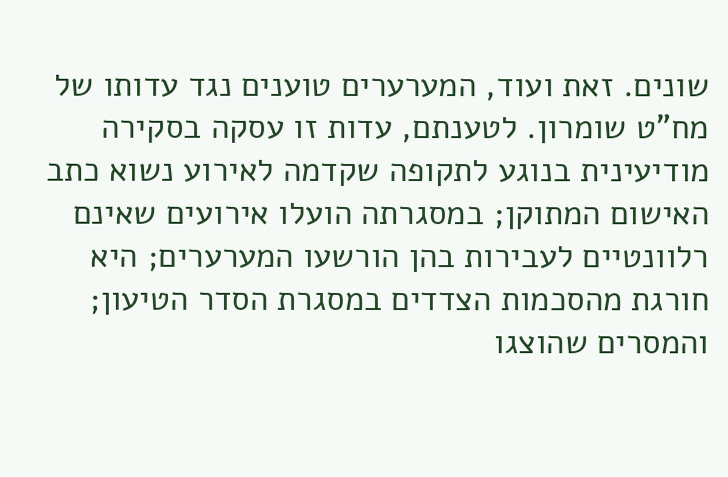שונים. זאת ועוד, המערערים טוענים נגד עדותו של מח"ט שומרון. לטענתם, עדות זו עסקה בסקירה מודיעינית בנוגע לתקופה שקדמה לאירוע נשוא כתב האישום המתוקן; במסגרתה הועלו אירועים שאינם רלוונטיים לעבירות בהן הורשעו המערערים; היא חורגת מהסכמות הצדדים במסגרת הסדר הטיעון; והמסרים שהוצגו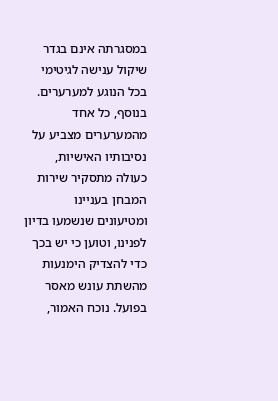במסגרתה אינם בגדר שיקול ענישה לגיטימי בכל הנוגע למערערים. בנוסף, כל אחד מהמערערים מצביע על נסיבותיו האישיות, כעולה מתסקיר שירות המבחן בעניינו ומטיעונים שנשמעו בדיון לפנינו, וטוען כי יש בכך כדי להצדיק הימנעות מהשתת עונש מאסר בפועל. נוכח האמור,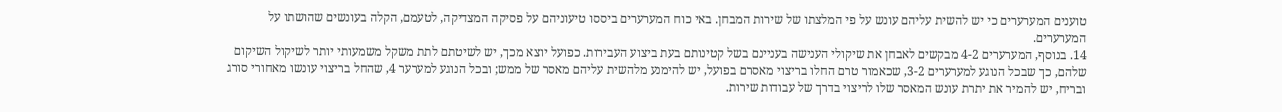טוענים המערערים כי יש להשית עליהם עונש על פי המלצתו של שירות המבחן. באי כוח המערערים ביססו טיעוניהם על פסיקה המצדיקה, לטעמם, הקלה בעונשים שהושתו על המערערים.
14. בנוסף, המערערים 4-2 מבקשים לאבחן את שיקולי הענישה בעניינם בשל קטינותם בעת ביצוע העבירות. כפועל יוצא מכך, יש לשיטתם לתת משקל משמעותי יותר לשיקול השיקום שלהם, כך שבכל הנוגע למערערים 3-2, שכאמור טרם החלו בריצוי מאסרם בפועל, יש להימנע מלהשית עליהם מאסר של ממש; ובכל הנוגע למערער 4, שהחל בריצוי עונשו מאחורי סורג ובריח, יש להמיר את יתרת עונש המאסר שלו לריצוי בדרך של עבודות שירות.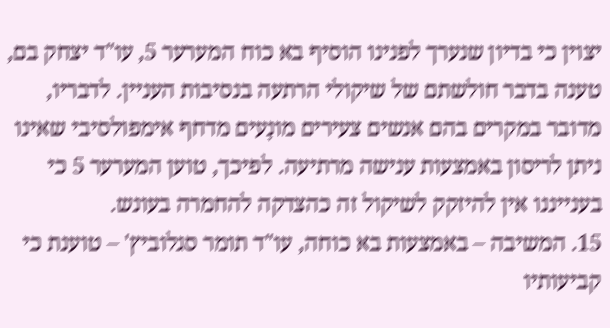יצוין כי בדיון שנערך לפנינו הוסיף בא כוח המערער 5, עו"ד יצחק בם, טענה בדבר חולשתם של שיקולי הרתעה בנסיבות העניין. לדבריו, מדובר במקרים בהם אנשים צעירים מונָעים מדחף אימפולסיבי שאינו ניתן לריסון באמצעות ענישה מרתיעה. לפיכך, טוען המערער 5 כי בענייננו אין להיזקק לשיקול זה כהצדקה להחמרה בעונש.
15. המשיבה – באמצעות בא כוחה, עו"ד תומר סגלוביץ' – טוענת כי קביעותיו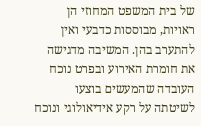של בית המשפט המחוזי הן ראויות, מבוססות כדבעי ואין להתערב בהן. המשיבה מדגישה את חומרת האירוע ובפרט נוכח העובדה שהמעשים בוצעו לשיטתה על רקע אידיאולוגי ונוכח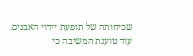שכיחותה של תופעת יידוי האבנים. עוד טוענת המשיבה כי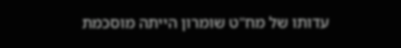עדותו של מח"ט שומרון הייתה מוסכמת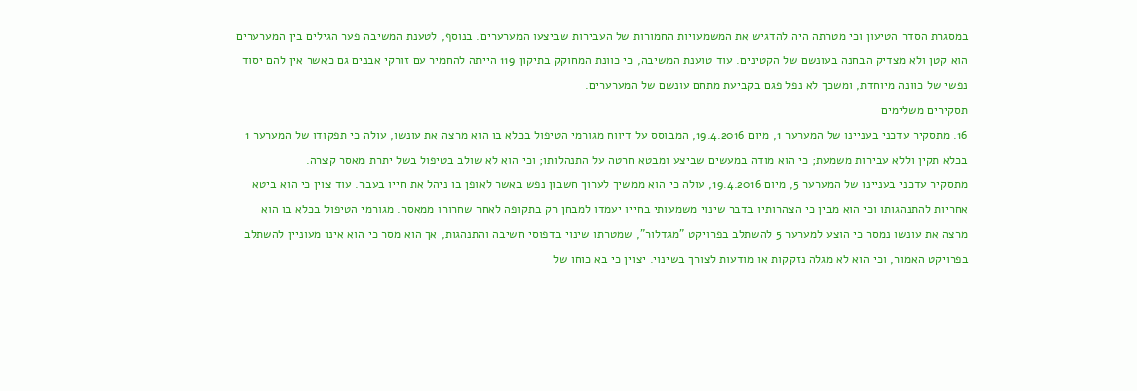במסגרת הסדר הטיעון וכי מטרתה היה להדגיש את המשמעויות החמורות של העבירות שביצעו המערערים. בנוסף, לטענת המשיבה פער הגילים בין המערערים הוא קטן ולא מצדיק הבחנה בעונשם של הקטינים. עוד טוענת המשיבה, כי כוונת המחוקק בתיקון 119 הייתה להחמיר עם זורקי אבנים גם כאשר אין להם יסוד נפשי של כוונה מיוחדת, ומשכך לא נפל פגם בקביעת מתחם עונשם של המערערים.
תסקירים משלימים
16. מתסקיר עדכני בעניינו של המערער 1, מיום 19.4.2016, המבוסס על דיווח מגורמי הטיפול בכלא בו הוא מרצה את עונשו, עולה כי תפקודו של המערער 1 בכלא תקין וללא עבירות משמעת; כי הוא מודה במעשים שביצע ומבטא חרטה על התנהלותו; וכי הוא לא שולב בטיפול בשל יתרת מאסר קצרה.
מתסקיר עדכני בעניינו של המערער 5, מיום 19.4.2016, עולה כי הוא ממשיך לערוך חשבון נפש באשר לאופן בו ניהל את חייו בעבר. עוד צוין כי הוא ביטא אחריות להתנהגותו וכי הוא מבין כי הצהרותיו בדבר שינוי משמעותי בחייו יעמדו למבחן רק בתקופה לאחר שחרורו ממאסר. מגורמי הטיפול בכלא בו הוא מרצה את עונשו נמסר כי הוצע למערער 5 להשתלב בפרויקט "מגדלור", שמטרתו שינוי בדפוסי חשיבה והתנהגות, אך הוא מסר כי הוא אינו מעוניין להשתלב בפרויקט האמור, וכי הוא לא מגלה נזקקות או מודעות לצורך בשינוי. יצוין כי בא כוחו של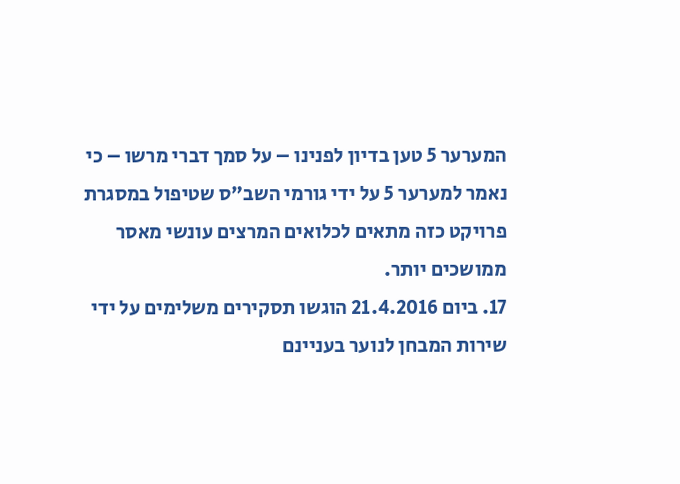המערער 5 טען בדיון לפנינו – על סמך דברי מרשו – כי נאמר למערער 5 על ידי גורמי השב"ס שטיפול במסגרת פרויקט כזה מתאים לכלואים המרצים עונשי מאסר ממושכים יותר.
17. ביום 21.4.2016 הוגשו תסקירים משלימים על ידי שירות המבחן לנוער בעניינם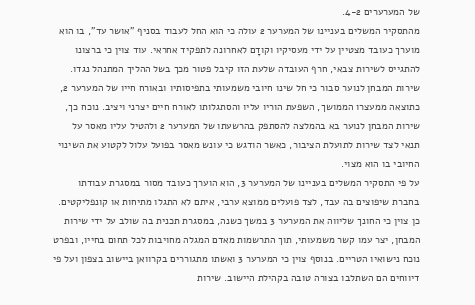של המערערים 4-2.
מהתסקיר המשלים בעניינו של המערער 2 עולה כי הוא החל לעבוד בסניף "אושר עד", בו הוא מוערך כעובד מצטיין על ידי מעסיקיו וקודָם לאחרונה לתפקיד אחראי. עוד צוין כי ברצונו להתגייס לשירות צבאי, חרף העובדה שלעת הזו קיבל פטור מכך בשל ההליך המתנהל נגדו. שירות המבחן לנוער סבור כי חל שינו חיובי משמעותי בתפיסותיו ובאורח חייו של המערער 2, כתוצאה ממעצרו הממושך, השפעת הוריו עליו והסתגלותו לאורח חיים יצרני ויציב. נוכח כך, שירות המבחן לנוער בא בהמלצה להסתפק בהרשעתו של המערער 2 ולהטיל עליו מאסר על תנאי לצד שירות לתועלת הציבור, כאשר הודגש כי עונש מאסר בפועל עלול לקטוע את השינוי החיובי בו הוא מצוי.
על פי התסקיר המשלים בעניינו של המערער 3, הוא הוערך כעובד מסור במסגרת עבודתו בחברת שיפוצים בה עבד, לצד פועלים ממוצא ערבי, איתם לא התגלו מתיחות או קונפליקטים. כן צוין כי החונך שליווה את המערער 3 במשך כשנה, במסגרת תכנית בה שולב על ידי שירות המבחן, יצר עמו קשר משמעותי, תוך התרשמות מאדם המגלה מחויבות לכל תחום בחייו, ובפרט נוכח נישואיו הטריים. בנוסף צוין כי המערער 3 ואשתו מתגוררים בקרוואן ביישוב בצפון ועל פי דיווחים הם השתלבו בצורה טובה בקהילת היישוב. שירות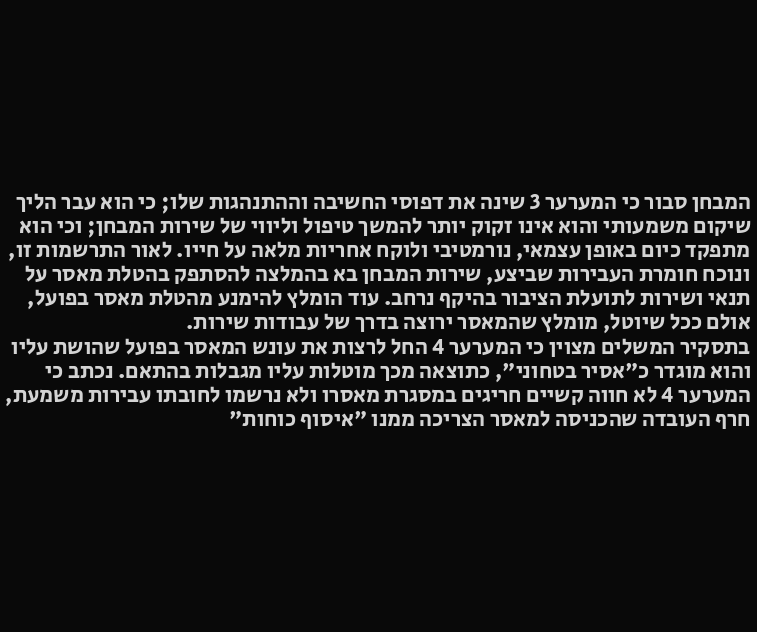המבחן סבור כי המערער 3 שינה את דפוסי החשיבה וההתנהגות שלו; כי הוא עבר הליך שיקום משמעותי והוא אינו זקוק יותר להמשך טיפול וליווי של שירות המבחן; וכי הוא מתפקד כיום באופן עצמאי, נורמטיבי ולוקח אחריות מלאה על חייו. לאור התרשמות זו, ונוכח חומרת העבירות שביצע, שירות המבחן בא בהמלצה להסתפק בהטלת מאסר על תנאי ושירות לתועלת הציבור בהיקף נרחב. עוד הומלץ להימנע מהטלת מאסר בפועל, אולם ככל שיוטל, מומלץ שהמאסר ירוצה בדרך של עבודות שירות.
בתסקיר המשלים מצוין כי המערער 4 החל לרצות את עונש המאסר בפועל שהושת עליו והוא מוגדר כ"אסיר בטחוני", כתוצאה מכך מוטלות עליו מגבלות בהתאם. נכתב כי המערער 4 לא חווה קשיים חריגים במסגרת מאסרו ולא נרשמו לחובתו עבירות משמעת, חרף העובדה שהכניסה למאסר הצריכה ממנו "איסוף כוחות"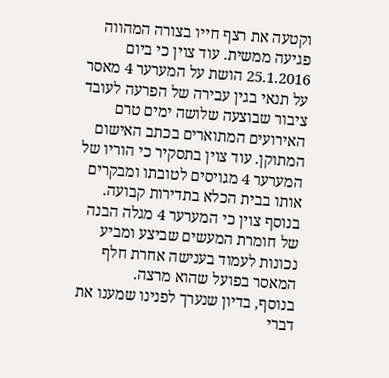וקטעה את רצף חייו בצורה המהווה פגיעה ממשית. עוד צוין כי ביום 25.1.2016 הושת על המערער 4 מאסר על תנאי בגין עבירה של הפרעה לעובד ציבור שבוצעה שלושה ימים טרם האירועים המתוארים בכתב האישום המתוקן. עוד צוין בתסקיר כי הוריו של המערער 4 מגויסים לטובתו ומבקרים אותו בבית הכלא בתדירות קבועה. בנוסף צוין כי המערער 4 מגלה הבנה של חומרת המעשים שביצע ומביע נכונות לעמוד בענישה אחרת חלף המאסר בפועל שהוא מרצה.
בנוסף, בדיון שנערך לפנינו שמענו את דברי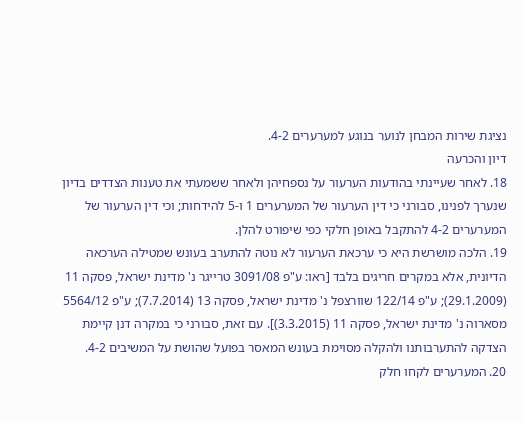נציגת שירות המבחן לנוער בנוגע למערערים 4-2.
דיון והכרעה
18. לאחר שעיינתי בהודעות הערעור על נספחיהן ולאחר ששמעתי את טענות הצדדים בדיון שנערך לפנינו, סבורני כי דין הערעור של המערערים 1 ו-5 להידחות; וכי דין הערעור של המערערים 4-2 להתקבל באופן חלקי כפי שיפורט להלן.
19. הלכה מושרשת היא כי ערכאת הערעור לא נוטה להתערב בעונש שמטילה הערכאה הדיונית, אלא במקרים חריגים בלבד [ראו: ע"פ 3091/08 טרייגר נ' מדינת ישראל, פסקה 11 (29.1.2009); ע"פ 122/14 שוורצפל נ' מדינת ישראל, פסקה 13 (7.7.2014); ע"פ 5564/12 מסארוה נ' מדינת ישראל, פסקה 11 (3.3.2015)]. עם זאת, סבורני כי במקרה דנן קיימת הצדקה להתערבותנו ולהקלה מסוימת בעונש המאסר בפועל שהושת על המשיבים 4-2.
20. המערערים לקחו חלק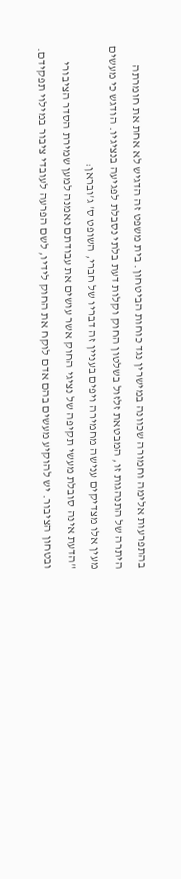בהתפרעות אלימה וחמורה שכוונה במישרין נגד כוחות הביטחון. בית משפט זה הדגיש לא אחת את חומרתה היתרה של התנהגות זו, המבטאת זלזול בשלטון החוק וקלות דעת בלתי נסבלת לפגיעה בנציגיו. הודגש כי מעשים מעין אלו מצדיקים ענישה מחמירה ויפים בעניין זה דבריו של חברי, השופט ס' ג'ובראן:
"הדעת אינה סובלת מעשי תקיפה של נציגי החוק אשר עושים את עבודתם נאמנה למען שמירת הסדר הציבורי ובטחון הציבור. יש להוקיע מעשים בהם אדם לוקח את החוק לידיו, לשם הפרעה לעובדי ציבור במילוי תפקידם.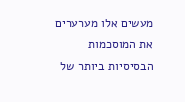מעשים אלו מערערים את המוסכמות הבסיסיות ביותר של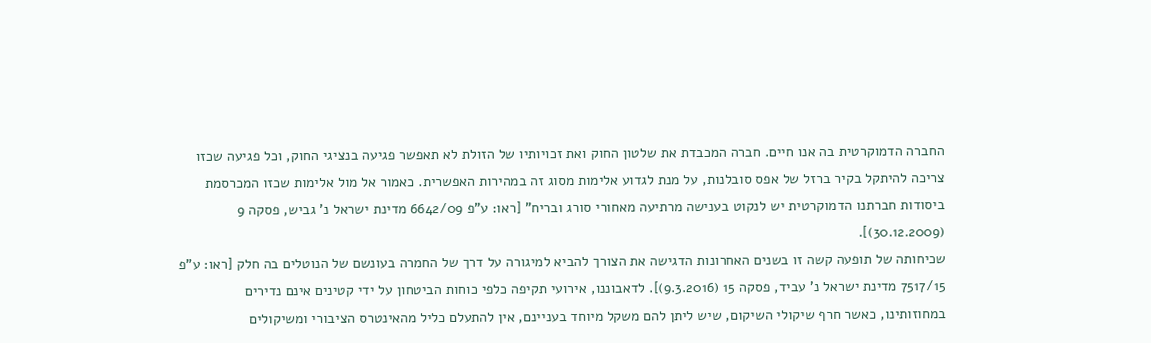החברה הדמוקרטית בה אנו חיים. חברה המכבדת את שלטון החוק ואת זכויותיו של הזולת לא תאפשר פגיעה בנציגי החוק, וכל פגיעה שכזו צריכה להיתקל בקיר ברזל של אפס סובלנות, על מנת לגדוע אלימות מסוג זה במהירות האפשרית. כאמור אל מול אלימות שכזו המכרסמת ביסודות חברתנו הדמוקרטית יש לנקוט בענישה מרתיעה מאחורי סורג ובריח" [ראו: ע"פ 6642/09 מדינת ישראל נ' גביש, פסקה 9 (30.12.2009)].
שכיחותה של תופעה קשה זו בשנים האחרונות הדגישה את הצורך להביא למיגורה על דרך של החמרה בעונשם של הנוטלים בה חלק [ראו: ע"פ 7517/15 מדינת ישראל נ' עביד, פסקה 15 (9.3.2016)]. לדאבוננו, אירועי תקיפה כלפי כוחות הביטחון על ידי קטינים אינם נדירים במחוזותינו, כאשר חרף שיקולי השיקום, שיש ליתן להם משקל מיוחד בעניינם, אין להתעלם כליל מהאינטרס הציבורי ומשיקולים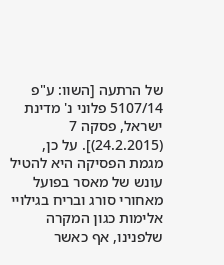של הרתעה [השוו: ע"פ 5107/14 פלוני נ' מדינת ישראל, פסקה 7 (24.2.2015)]. על כן, מגמת הפסיקה היא להטיל עונש של מאסר בפועל מאחורי סורג ובריח בגילויי אלימות כגון המקרה שלפנינו, אף כאשר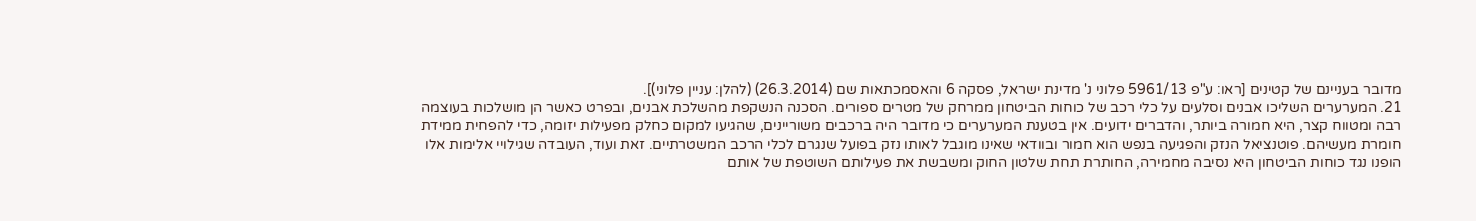מדובר בעניינם של קטינים [ראו: ע"פ 5961/13 פלוני נ' מדינת ישראל, פסקה 6 והאסמכתאות שם (26.3.2014) (להלן: עניין פלוני)].
21. המערערים השליכו אבנים וסלעים על כלי רכב של כוחות הביטחון ממרחק של מטרים ספורים. הסכנה הנשקפת מהשלכת אבנים, ובפרט כאשר הן מושלכות בעוצמה רבה ומטווח קצר, היא חמורה ביותר, והדברים ידועים. אין בטענת המערערים כי מדובר היה ברכבים משוריינים, שהגיעו למקום כחלק מפעילות יזומה, כדי להפחית ממידת חומרת מעשיהם. פוטנציאל הנזק והפגיעה בנפש הוא חמור ובוודאי שאינו מוגבל לאותו נזק בפועל שנגרם לכלי הרכב המשטרתיים. זאת ועוד, העובדה שגילויי אלימות אלו הופנו נגד כוחות הביטחון היא נסיבה מחמירה, החותרת תחת שלטון החוק ומשבשת את פעילותם השוטפת של אותם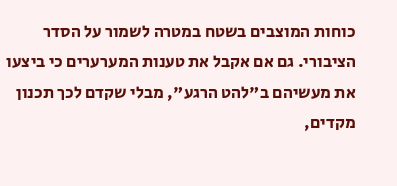כוחות המוצבים בשטח במטרה לשמור על הסדר הציבורי. גם אם אקבל את טענות המערערים כי ביצעו את מעשיהם ב"להט הרגע", מבלי שקדם לכך תכנון מקדים,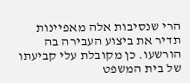הרי שנסיבות אלה מאפיינות תדיר את ביצוע העבירה בה הורשעו. כן מקובלת עלי קביעתו של בית המשפט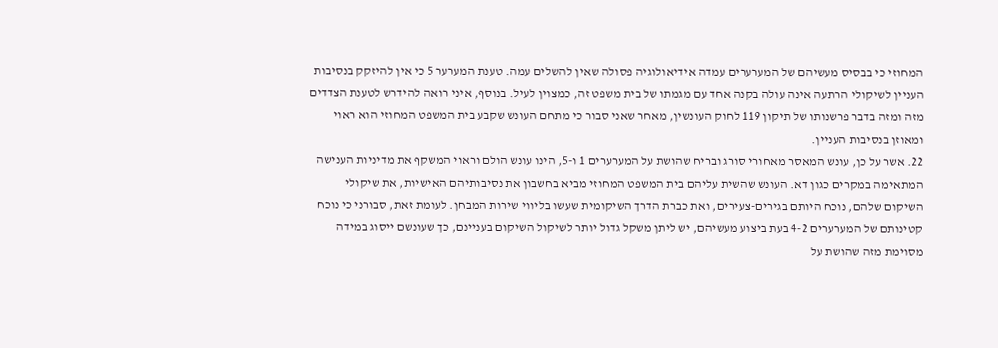המחוזי כי בבסיס מעשיהם של המערערים עמדה אידיאולוגיה פסולה שאין להשלים עמה. טענת המערער 5 כי אין להיזקק בנסיבות העניין לשיקולי הרתעה אינה עולה בקנה אחד עם מגמתו של בית משפט זה, כמצוין לעיל. בנוסף, איני רואה להידרש לטענת הצדדים מזה ומזה בדבר פרשנותו של תיקון 119 לחוק העונשין, מאחר שאני סבור כי מתחם העונש שקבע בית המשפט המחוזי הוא ראוי ומאוזן בנסיבות העניין.
22. אשר על כן, עונש המאסר מאחורי סורג ובריח שהושת על המערערים 1 ו-5, הינו עונש הולם וראוי המשקף את מדיניות הענישה המתאימה במקרים כגון דא. העונש שהשית עליהם בית המשפט המחוזי מביא בחשבון את נסיבותיהם האישיות, את שיקולי השיקום שלהם, נוכח היותם בגירים-צעירים, ואת כברת הדרך השיקומית שעשו בליווי שירות המבחן. לעומת זאת, סבורני כי נוכח קטינותם של המערערים 4-2 בעת ביצוע מעשיהם, יש ליתן משקל גדול יותר לשיקול השיקום בעניינם, כך שעונשם ייסוג במידה מסוימת מזה שהושת על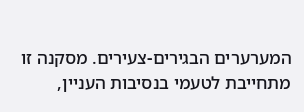המערערים הבגירים-צעירים. מסקנה זו מתחייבת לטעמי בנסיבות העניין,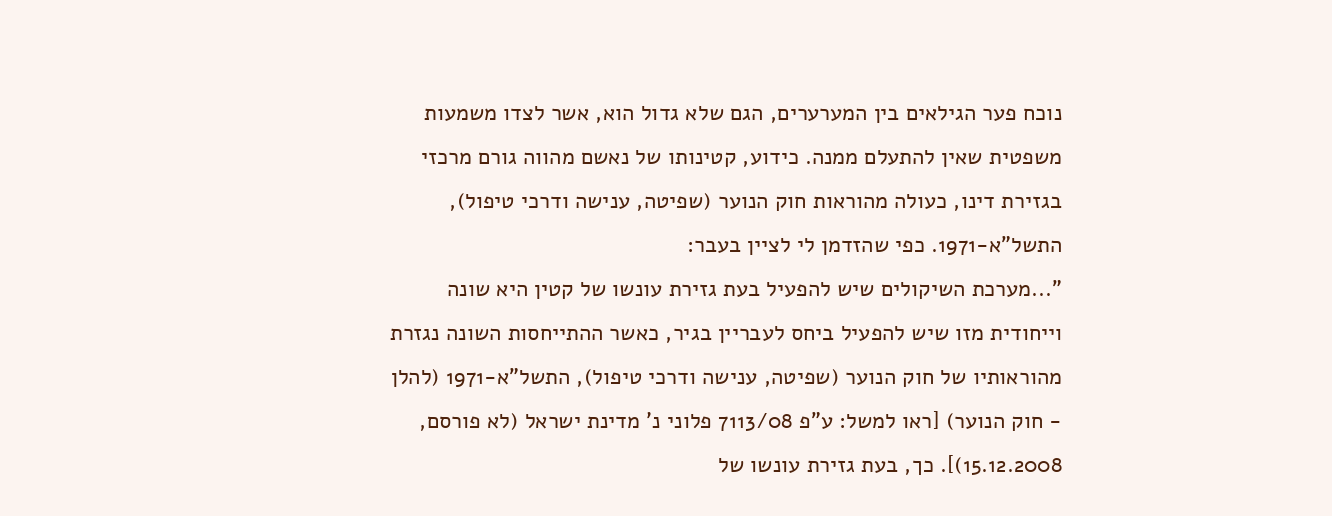נוכח פער הגילאים בין המערערים, הגם שלא גדול הוא, אשר לצדו משמעות משפטית שאין להתעלם ממנה. כידוע, קטינותו של נאשם מהווה גורם מרכזי בגזירת דינו, כעולה מהוראות חוק הנוער (שפיטה, ענישה ודרכי טיפול), התשל"א-1971. כפי שהזדמן לי לציין בעבר:
"...מערכת השיקולים שיש להפעיל בעת גזירת עונשו של קטין היא שונה וייחודית מזו שיש להפעיל ביחס לעבריין בגיר, כאשר ההתייחסות השונה נגזרת מהוראותיו של חוק הנוער (שפיטה, ענישה ודרכי טיפול), התשל"א-1971 (להלן - חוק הנוער) [ראו למשל: ע"פ 7113/08 פלוני נ' מדינת ישראל (לא פורסם, 15.12.2008)]. כך, בעת גזירת עונשו של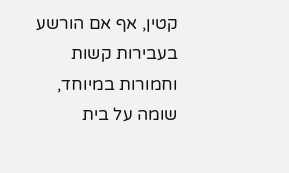קטין, אף אם הורשע בעבירות קשות וחמורות במיוחד, שומה על בית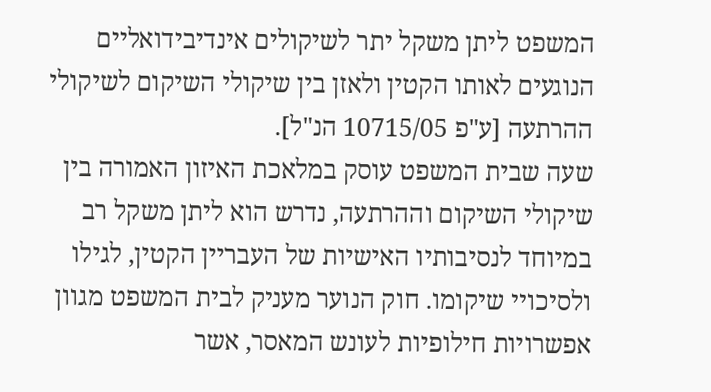המשפט ליתן משקל יתר לשיקולים אינדיבידואליים הנוגעים לאותו הקטין ולאזן בין שיקולי השיקום לשיקולי ההרתעה [ע"פ 10715/05 הנ"ל].
שעה שבית המשפט עוסק במלאכת האיזון האמורה בין שיקולי השיקום וההרתעה, נדרש הוא ליתן משקל רב במיוחד לנסיבותיו האישיות של העבריין הקטין, לגילו ולסיכויי שיקומו. חוק הנוער מעניק לבית המשפט מגוון אפשרויות חילופיות לעונש המאסר, אשר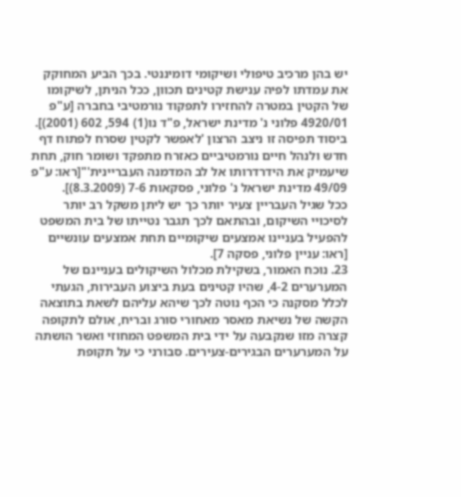יש בהן מרכיב טיפולי ושיקומי דומיננטי. בכך הביע המחוקק את עמדתו לפיה ענישת קטינים תכוון, ככל הניתן, לשיקומו של הקטין במטרה להחזירו לתפקוד נורמטיבי בחברה [ע"פ 4920/01 פלוני נ' מדינת ישראל, פ"ד נו(1) 594, 602 (2001)]. ביסוד תפיסה זו ניצב הרצון 'לאפשר לקטין שסרח לפתוח דף חדש ולנהל חיים נורמטיביים כאזרח מתפקד ושומר חוק, תחת שיעמיק את הידרדרותו אל לב המדמנה העבריינית'"[ראו: ע"פ 49/09 מדינת ישראל נ' פלוני, פסקאות 7-6 (8.3.2009)].
ככל שגיל העבריין צעיר יותר כך יש ליתן משקל רב יותר לסיכויי השיקום, ובהתאם לכך תגבר נטייתו של בית המשפט להפעיל בעניינו אמצעים שיקומיים תחת אמצעים עונשיים [ראו: עניין פלוני, פסקה 7].
23. נוכח האמור, בשקילת מכלול השיקולים בעניינם של המערערים 4-2, שהיו קטינים בעת ביצוע העבירות, הגעתי לכלל מסקנה כי הכף נוטה לכך שיהא עליהם לשאת בתוצאה הקשה של נשיאת מאסר מאחורי סורג ובריח, אולם לתקופה קצרה מזו שנקבעה על ידי בית המשפט המחוזי ואשר הושתה על המערערים הבגירים-צעירים. סבורני כי על תקופת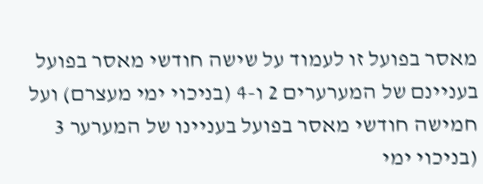מאסר בפועל זו לעמוד על שישה חודשי מאסר בפועל בעניינם של המערערים 2 ו-4 (בניכוי ימי מעצרם) ועל חמישה חודשי מאסר בפועל בעניינו של המערער 3 (בניכוי ימי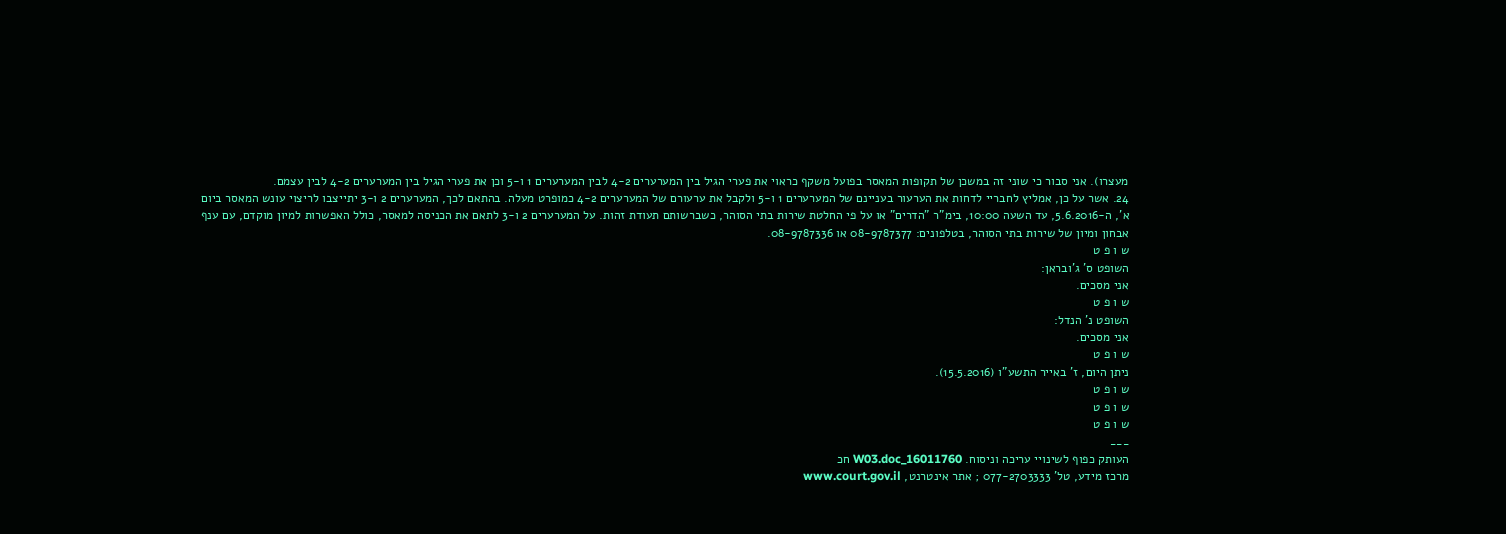מעצרו). אני סבור כי שוני זה במשכן של תקופות המאסר בפועל משקף כראוי את פערי הגיל בין המערערים 4-2 לבין המערערים 1 ו-5 וכן את פערי הגיל בין המערערים 4-2 לבין עצמם.
24. אשר על כן, אמליץ לחבריי לדחות את הערעור בעניינם של המערערים 1 ו-5 ולקבל את ערעורם של המערערים 4-2 כמופרט מעלה. בהתאם לכך, המערערים 2 ו-3 יתייצבו לריצוי עונש המאסר ביום א', ה-5.6.2016, עד השעה 10:00, בימ"ר "הדרים" או על פי החלטת שירות בתי הסוהר, כשברשותם תעודת זהות. על המערערים 2 ו-3 לתאם את הכניסה למאסר, כולל האפשרות למיון מוקדם, עם ענף אבחון ומיון של שירות בתי הסוהר, בטלפונים: 08-9787377 או 08-9787336.
ש ו פ ט
השופט ס' ג'ובראן:
אני מסכים.
ש ו פ ט
השופט נ' הנדל:
אני מסכים.
ש ו פ ט
ניתן היום, ז' באייר התשע"ו (15.5.2016).
ש ו פ ט
ש ו פ ט
ש ו פ ט
___
העותק כפוף לשינויי עריכה וניסוח. 16011760_W03.doc חכ
מרכז מידע, טל' 077-2703333 ; אתר אינטרנט, www.court.gov.il